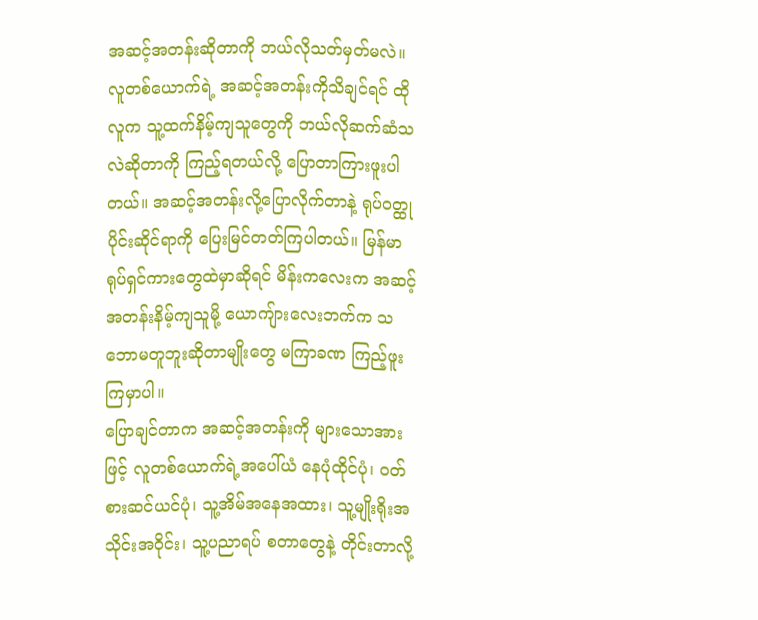အဆင့်အတန်းဆိုတာကို ဘယ်လိုသတ်မှတ်မလဲ။
လူတစ်ယောက်ရဲ့ အဆင့်အတန်းကိုသိချင်ရင် ထိုလူက သူ့ထက်နိမ့်ကျသူတွေကို ဘယ်လိုဆက်ဆံသလဲဆိုတာကို ကြည့်ရတယ်လို့ ပြောတာကြားဖူးပါတယ်။ အဆင့်အတန်းလို့ပြောလိုက်တာနဲ့ ရုပ်ဝတ္ထုပိုင်းဆိုင်ရာကို ပြေးမြင်တတ်ကြပါတယ်။ မြန်မာရုပ်ရှင်ကားတွေထဲမှာဆိုရင် မိန်းကလေးက အဆင့်အတန်းနိမ့်ကျသူမို့ ယောကျ်ားလေးဘက်က သဘောမတူဘူးဆိုတာမျိုးတွေ မကြာခဏ ကြည့်ဖူးကြမှာပါ။
ပြောချင်တာက အဆင့်အတန်းကို များသောအားဖြင့် လူတစ်ယောက်ရဲ့အပေါ်ယံ နေပုံထိုင်ပုံ၊ ဝတ်စားဆင်ယင်ပုံ၊ သူ့အိမ်အနေအထား၊ သူ့မျိုးရိုးအသိုင်းအဝိုင်း၊ သူ့ပညာရပ် စတာတွေနဲ့ တိုင်းတာလို့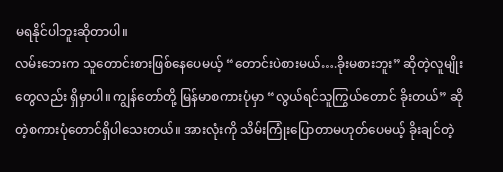မရနိုင်ပါဘူးဆိုတာပါ။
လမ်းဘေးက သူတောင်းစားဖြစ်နေပေမယ့် “တောင်းပဲစားမယ်….ခိုးမစားဘူး” ဆိုတဲ့လူမျိုးတွေလည်း ရှိမှာပါ။ ကျွန်တော်တို့ မြန်မာစကားပုံမှာ “လွယ်ရင်သူကြွယ်တောင် ခိုးတယ်” ဆိုတဲ့စကားပုံတောင်ရှိပါသေးတယ်။ အားလုံးကို သိမ်းကြုံးပြောတာမဟုတ်ပေမယ့် ခိုးချင်တဲ့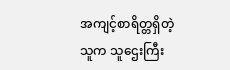အကျင့်စာရိတ္တရှိတဲ့သူက သူဌေးကြီး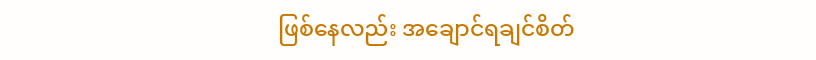ဖြစ်နေလည်း အချောင်ရချင်စိတ်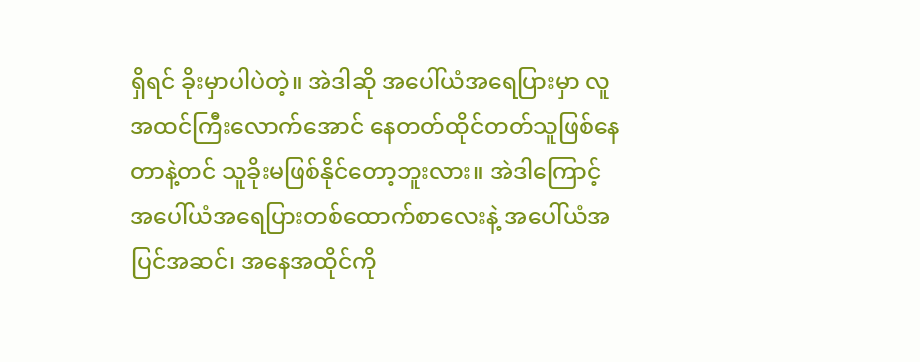ရှိရင် ခိုးမှာပါပဲတဲ့။ အဲဒါဆို အပေါ်ယံအရေပြားမှာ လူအထင်ကြီးလောက်အောင် နေတတ်ထိုင်တတ်သူဖြစ်နေတာနဲ့တင် သူခိုးမဖြစ်နိုင်တော့ဘူးလား။ အဲဒါကြောင့် အပေါ်ယံအရေပြားတစ်ထောက်စာလေးနဲ့ အပေါ်ယံအပြင်အဆင်၊ အနေအထိုင်ကို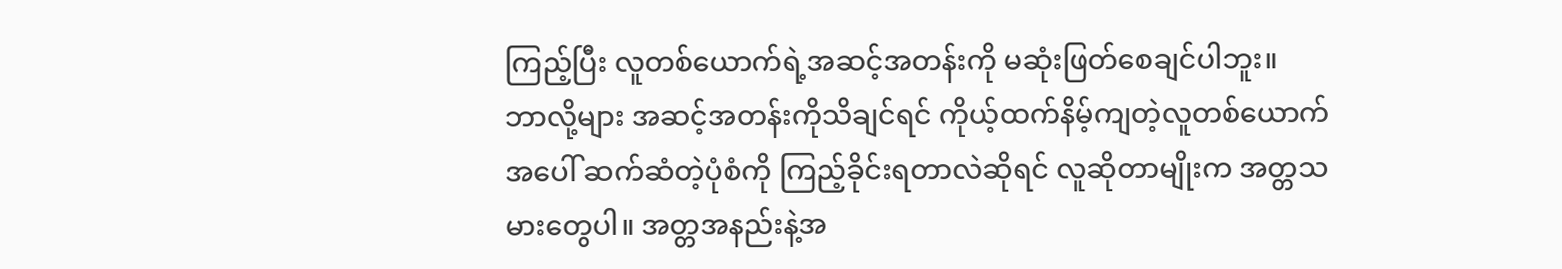ကြည့်ပြီး လူတစ်ယောက်ရဲ့အဆင့်အတန်းကို မဆုံးဖြတ်စေချင်ပါဘူး။
ဘာလို့များ အဆင့်အတန်းကိုသိချင်ရင် ကိုယ့်ထက်နိမ့်ကျတဲ့လူတစ်ယောက်အပေါ် ဆက်ဆံတဲ့ပုံစံကို ကြည့်ခိုင်းရတာလဲဆိုရင် လူဆိုတာမျိုးက အတ္တသမားတွေပါ။ အတ္တအနည်းနဲ့အ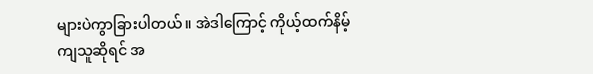များပဲကွာခြားပါတယ်။ အဲဒါကြောင့် ကိုယ့်ထက်နိမ့်ကျသူဆိုရင် အ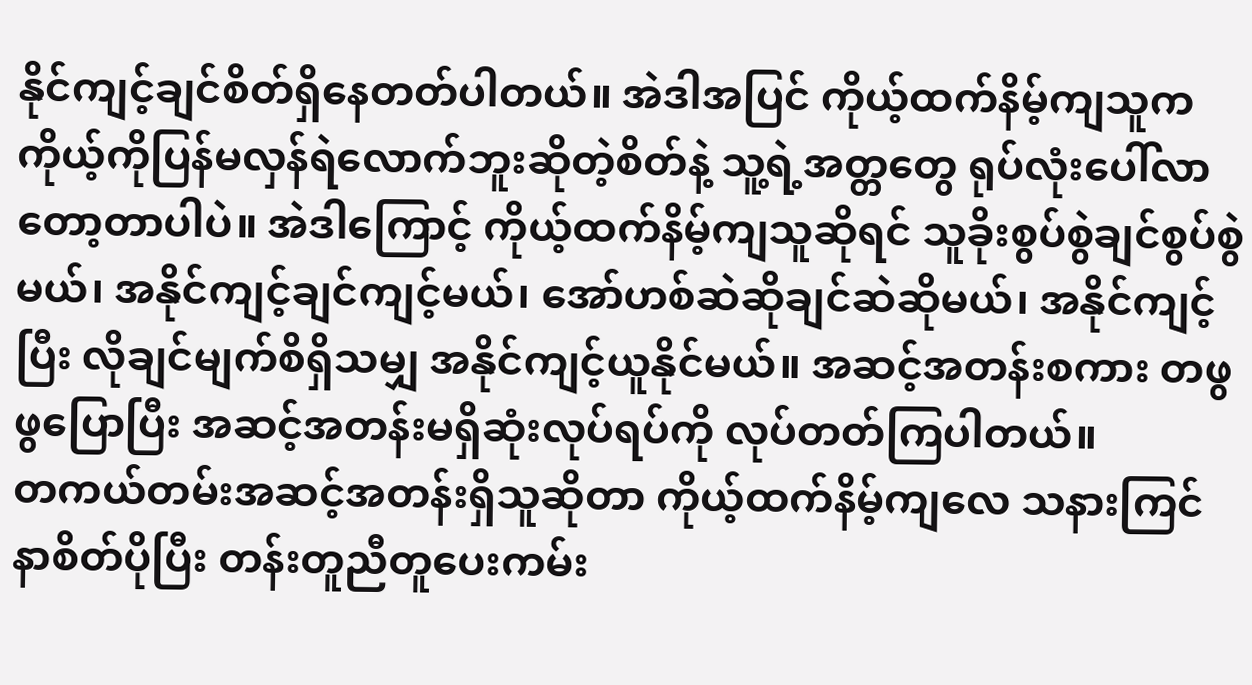နိုင်ကျင့်ချင်စိတ်ရှိနေတတ်ပါတယ်။ အဲဒါအပြင် ကိုယ့်ထက်နိမ့်ကျသူက ကိုယ့်ကိုပြန်မလှန်ရဲလောက်ဘူးဆိုတဲ့စိတ်နဲ့ သူ့ရဲ့အတ္တတွေ ရုပ်လုံးပေါ်လာတော့တာပါပဲ။ အဲဒါကြောင့် ကိုယ့်ထက်နိမ့်ကျသူဆိုရင် သူခိုးစွပ်စွဲချင်စွပ်စွဲမယ်၊ အနိုင်ကျင့်ချင်ကျင့်မယ်၊ အော်ဟစ်ဆဲဆိုချင်ဆဲဆိုမယ်၊ အနိုင်ကျင့်ပြီး လိုချင်မျက်စိရှိသမျှ အနိုင်ကျင့်ယူနိုင်မယ်။ အဆင့်အတန်းစကား တဖွဖွပြောပြီး အဆင့်အတန်းမရှိဆုံးလုပ်ရပ်ကို လုပ်တတ်ကြပါတယ်။
တကယ်တမ်းအဆင့်အတန်းရှိသူဆိုတာ ကိုယ့်ထက်နိမ့်ကျလေ သနားကြင်နာစိတ်ပိုပြီး တန်းတူညီတူပေးကမ်း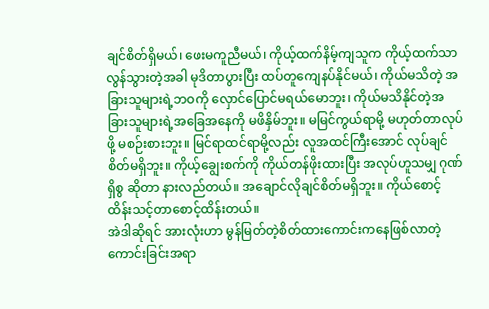ချင်စိတ်ရှိမယ်၊ ဖေးမကူညီမယ်၊ ကိုယ့်ထက်နိမ့်ကျသူက ကိုယ့်ထက်သာလွန်သွားတဲ့အခါ မုဒိတာပွားပြီး ထပ်တူကျေနပ်နိုင်မယ်၊ ကိုယ်မသိတဲ့ အခြားသူများရဲ့ဘဝကို လှောင်ပြောင်မရယ်မောဘူး၊ ကိုယ်မသိနိုင်တဲ့အခြားသူများရဲ့အခြေအနေကို မဖိနှိမ်ဘူး။ မမြင်ကွယ်ရာမို့ မဟုတ်တာလုပ်ဖို့ မစဉ်းစားဘူး။ မြင်ရာထင်ရာမို့လည်း လူအထင်ကြီးအောင် လုပ်ချင်စိတ်မရှိဘူး။ ကိုယ့်ချွေးစက်ကို ကိုယ်တန်ဖိုးထားပြီး အလုပ်ဟူသမျှ ဂုဏ်ရှိစွ ဆိုတာ နားလည်တယ်။ အချောင်လိုချင်စိတ်မရှိဘူး။ ကိုယ်စောင့်ထိန်းသင့်တာစောင့်ထိန်းတယ်။
အဲဒါဆိုရင် အားလုံးဟာ မွန်မြတ်တဲ့စိတ်ထားကောင်းကနေဖြစ်လာတဲ့ ကောင်းခြင်းအရာ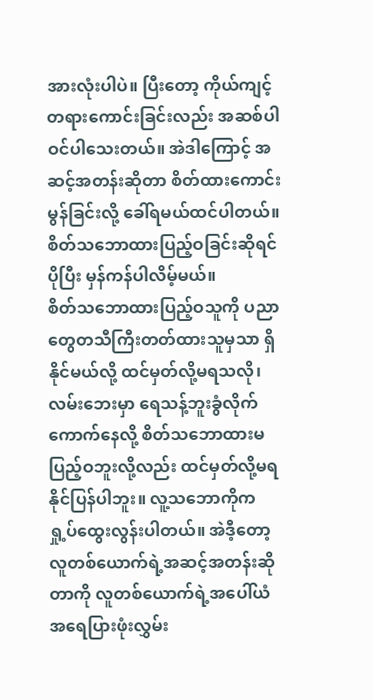အားလုံးပါပဲ။ ပြီးတော့ ကိုယ်ကျင့်တရားကောင်းခြင်းလည်း အဆစ်ပါဝင်ပါသေးတယ်။ အဲဒါကြောင့် အဆင့်အတန်းဆိုတာ စိတ်ထားကောင်းမွန်ခြင်းလို့ ခေါ်ရမယ်ထင်ပါတယ်။ စိတ်သဘောထားပြည့်ဝခြင်းဆိုရင် ပိုပြီး မှန်ကန်ပါလိမ့်မယ်။
စိတ်သဘောထားပြည့်ဝသူကို ပညာတွေတသီကြီးတတ်ထားသူမှသာ ရှိနိုင်မယ်လို့ ထင်မှတ်လို့မရသလို၊ လမ်းဘေးမှာ ရေသန့်ဘူးခွံလိုက်ကောက်နေလို့ စိတ်သဘောထားမပြည့်ဝဘူးလို့လည်း ထင်မှတ်လို့မရနိုင်ပြန်ပါဘူး။ လူ့သဘောကိုက ရှု့ပ်ထွေးလွန်းပါတယ်။ အဲဒီ့တော့ လူတစ်ယောက်ရဲ့အဆင့်အတန်းဆိုတာကို လူတစ်ယောက်ရဲ့အပေါ်ယံ အရေပြားဖုံးလွှမ်း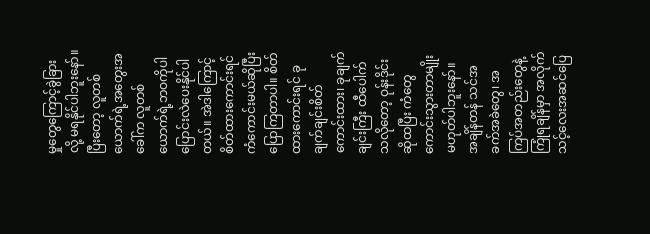မှုတွေကြောင့်ခွဲခြားလို့ မရနိုင်ပါဘူးနော်။
ပြီးတော့ လူတစ်ယောက်ရဲ့အတွေးအခေါ်က လူတစ်ယောက်ရဲ့ဘဝကိုပါ ပြောင်းလဲပေးနိုင်ပါတယ်။ အဲဒါကြောင့် စိတ်ထားကောင်းရင် ကံကောင်းမယ်ဆိုပြီး ပြောကြတာပါ။ စိတ်ထားကောင်းရင် ခုချက်ချင်းစိတ်ကောင်းထား၊ ခုချက်ချင်းကြီး ထီပေါက်သလိုတော့ ဝုန်းဒိုင်းဆိုထပြီး ကံတွေကောင်းသွားတာမျိုးမဟုတ်ပါဘူးနော်။ အချိန်တန် သင်အခက်အခဲတွေ၊ အကြပ်အတည်းတွေနဲ့ကြုံရချိန်မှာ အလိုက်သင့်လေးအဆင်ပြေ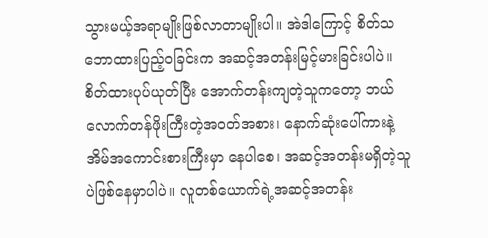သွားမယ့်အရာမျိုးဖြစ်လာတာမျိုးပါ။ အဲဒါကြောင့် စိတ်သဘောထားပြည့်ဝခြင်းက အဆင့်အတန်းမြင့်မားခြင်းပါပဲ။ စိတ်ထားပုပ်ယုတ်ပြီး အောက်တန်းကျတဲ့သူကတော့ ဘယ်လောက်တန်ဖိုးကြီးတဲ့အဝတ်အစား၊ နောက်ဆုံးပေါ်ကားနဲ့ အိမ်အကောင်းစားကြီးမှာ နေပါစေ၊ အဆင့်အတန်းမရှိတဲ့သူပဲဖြစ်နေမှာပါပဲ။ လူတစ်ယောက်ရဲ့အဆင့်အတန်း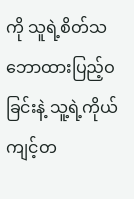ကို သူရဲ့စိတ်သဘောထားပြည့်ဝခြင်းနဲ့ သူ့ရဲ့ကိုယ်ကျင့်တ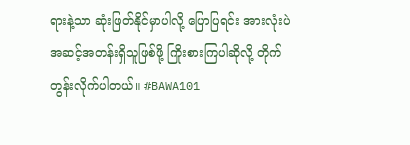ရားနဲ့သာ ဆုံးဖြတ်နိုင်မှာပါလို့ ပြောပြရင်း အားလုံးပဲ အဆင့်အတန်းရှိသူဖြစ်ဖို့ ကြိုးစားကြပါဆိုလို့ တိုက်တွန်းလိုက်ပါတယ်။ #BAWA101